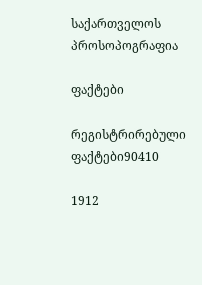საქართველოს პროსოპოგრაფია

ფაქტები

რეგისტრირებული ფაქტები90410

1912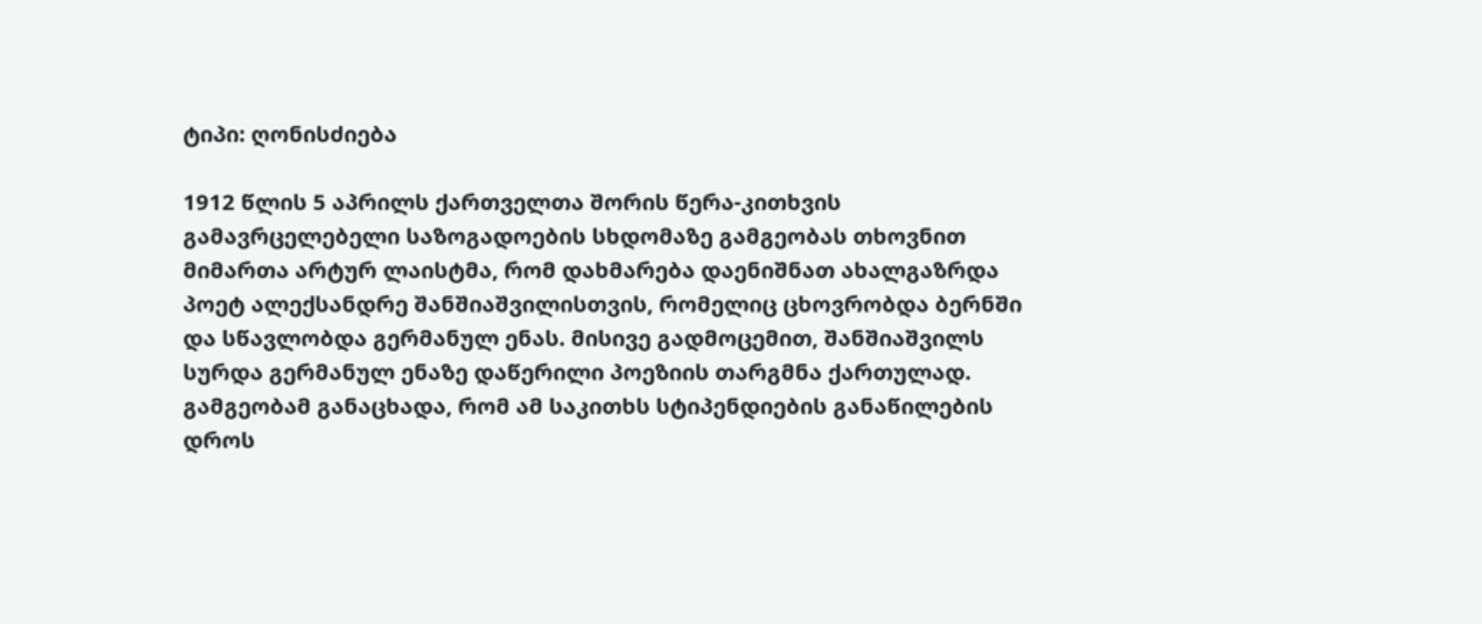ტიპი: ღონისძიება

1912 წლის 5 აპრილს ქართველთა შორის წერა-კითხვის გამავრცელებელი საზოგადოების სხდომაზე გამგეობას თხოვნით მიმართა არტურ ლაისტმა, რომ დახმარება დაენიშნათ ახალგაზრდა პოეტ ალექსანდრე შანშიაშვილისთვის, რომელიც ცხოვრობდა ბერნში და სწავლობდა გერმანულ ენას. მისივე გადმოცემით, შანშიაშვილს სურდა გერმანულ ენაზე დაწერილი პოეზიის თარგმნა ქართულად. გამგეობამ განაცხადა, რომ ამ საკითხს სტიპენდიების განაწილების დროს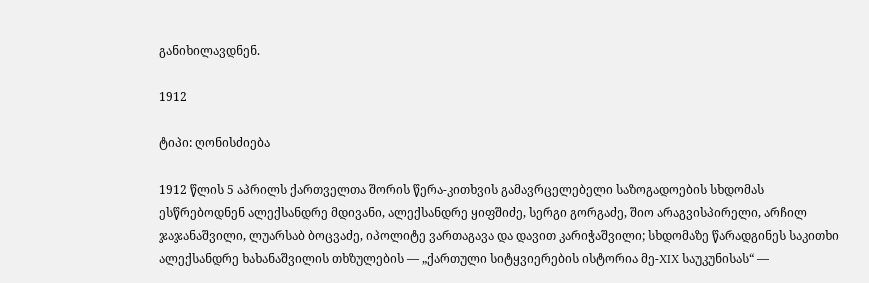განიხილავდნენ.

1912

ტიპი: ღონისძიება

1912 წლის 5 აპრილს ქართველთა შორის წერა-კითხვის გამავრცელებელი საზოგადოების სხდომას ესწრებოდნენ ალექსანდრე მდივანი, ალექსანდრე ყიფშიძე, სერგი გორგაძე, შიო არაგვისპირელი, არჩილ ჯაჯანაშვილი, ლუარსაბ ბოცვაძე, იპოლიტე ვართაგავა და დავით კარიჭაშვილი; სხდომაზე წარადგინეს საკითხი ალექსანდრე ხახანაშვილის თხზულების — „ქართული სიტყვიერების ისტორია მე-XIX საუკუნისას“ —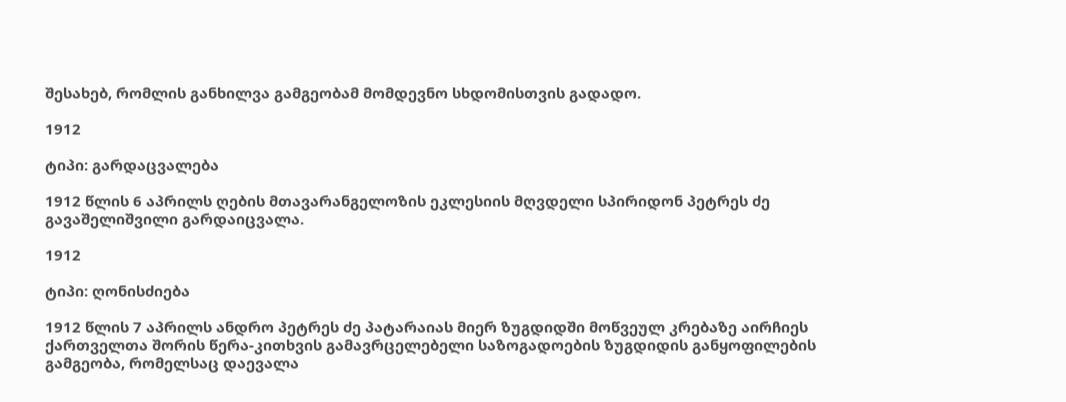შესახებ, რომლის განხილვა გამგეობამ მომდევნო სხდომისთვის გადადო.

1912

ტიპი: გარდაცვალება

1912 წლის 6 აპრილს ღების მთავარანგელოზის ეკლესიის მღვდელი სპირიდონ პეტრეს ძე გავაშელიშვილი გარდაიცვალა.

1912

ტიპი: ღონისძიება

1912 წლის 7 აპრილს ანდრო პეტრეს ძე პატარაიას მიერ ზუგდიდში მოწვეულ კრებაზე აირჩიეს ქართველთა შორის წერა-კითხვის გამავრცელებელი საზოგადოების ზუგდიდის განყოფილების გამგეობა, რომელსაც დაევალა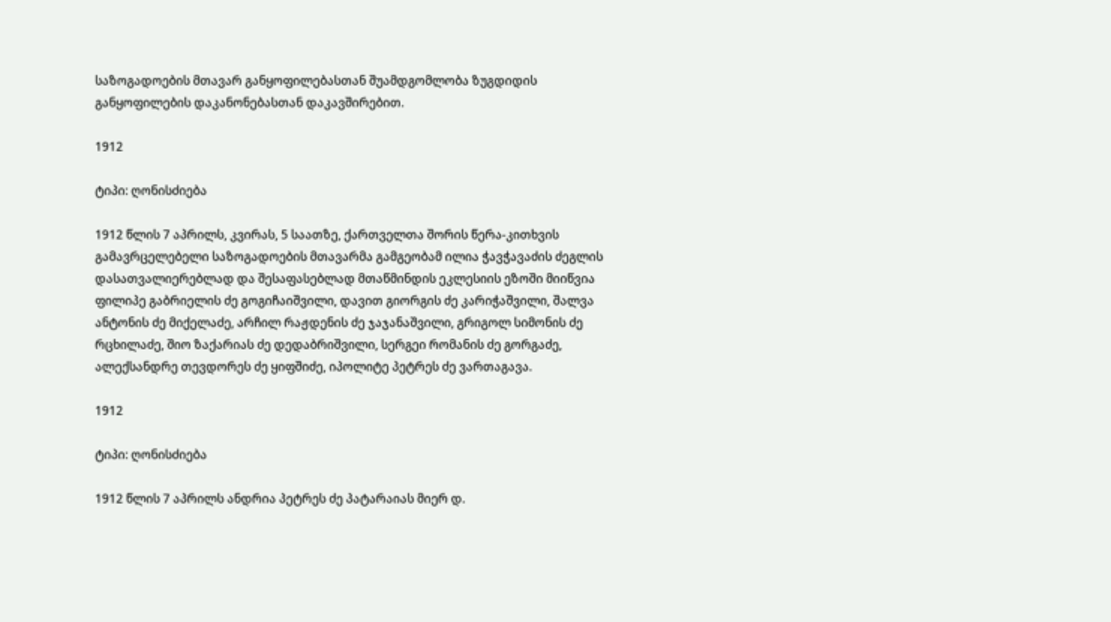საზოგადოების მთავარ განყოფილებასთან შუამდგომლობა ზუგდიდის განყოფილების დაკანონებასთან დაკავშირებით.

1912

ტიპი: ღონისძიება

1912 წლის 7 აპრილს, კვირას, 5 საათზე, ქართველთა შორის წერა-კითხვის გამავრცელებელი საზოგადოების მთავარმა გამგეობამ ილია ჭავჭავაძის ძეგლის დასათვალიერებლად და შესაფასებლად მთაწმინდის ეკლესიის ეზოში მიიწვია ფილიპე გაბრიელის ძე გოგიჩაიშვილი, დავით გიორგის ძე კარიჭაშვილი, შალვა ანტონის ძე მიქელაძე, არჩილ რაჟდენის ძე ჯაჯანაშვილი, გრიგოლ სიმონის ძე რცხილაძე, შიო ზაქარიას ძე დედაბრიშვილი, სერგეი რომანის ძე გორგაძე, ალექსანდრე თევდორეს ძე ყიფშიძე, იპოლიტე პეტრეს ძე ვართაგავა.

1912

ტიპი: ღონისძიება

1912 წლის 7 აპრილს ანდრია პეტრეს ძე პატარაიას მიერ დ.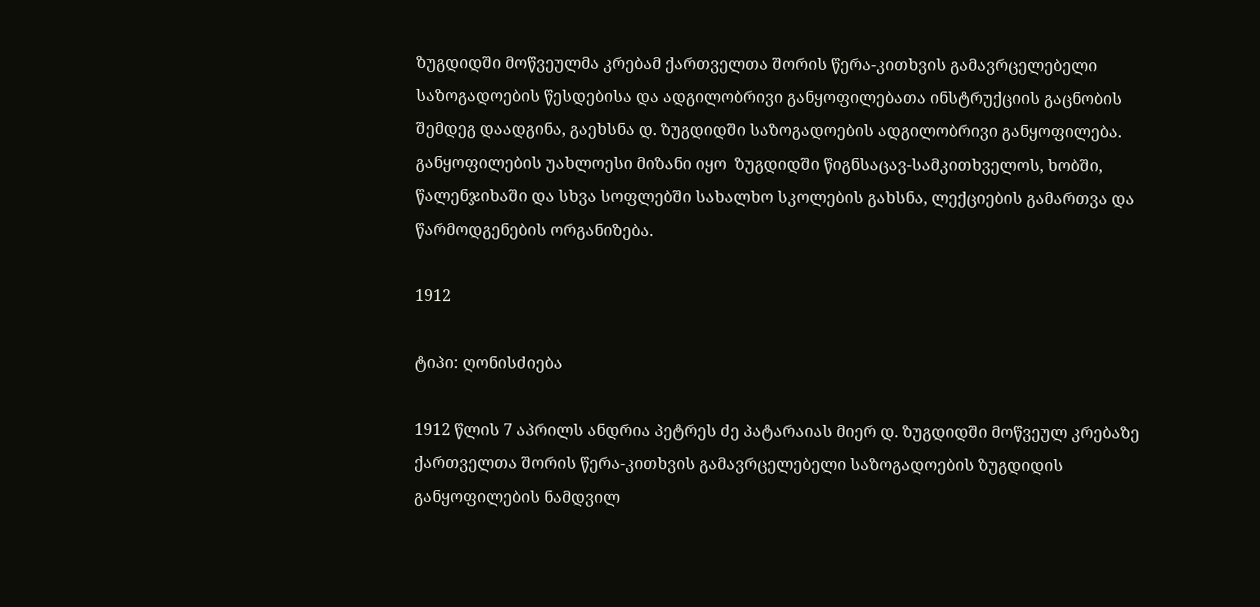ზუგდიდში მოწვეულმა კრებამ ქართველთა შორის წერა-კითხვის გამავრცელებელი საზოგადოების წესდებისა და ადგილობრივი განყოფილებათა ინსტრუქციის გაცნობის შემდეგ დაადგინა, გაეხსნა დ. ზუგდიდში საზოგადოების ადგილობრივი განყოფილება. განყოფილების უახლოესი მიზანი იყო  ზუგდიდში წიგნსაცავ-სამკითხველოს, ხობში, წალენჯიხაში და სხვა სოფლებში სახალხო სკოლების გახსნა, ლექციების გამართვა და წარმოდგენების ორგანიზება.

1912

ტიპი: ღონისძიება

1912 წლის 7 აპრილს ანდრია პეტრეს ძე პატარაიას მიერ დ. ზუგდიდში მოწვეულ კრებაზე ქართველთა შორის წერა-კითხვის გამავრცელებელი საზოგადოების ზუგდიდის განყოფილების ნამდვილ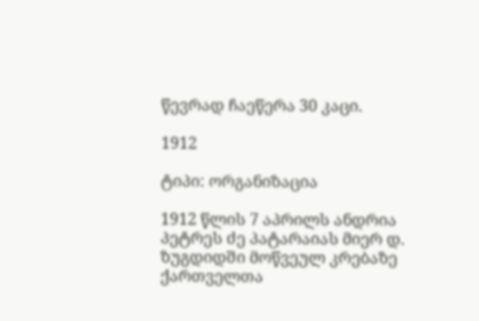წევრად ჩაეწერა 30 კაცი.

1912

ტიპი: ორგანიზაცია

1912 წლის 7 აპრილს ანდრია პეტრეს ძე პატარაიას მიერ დ. ზუგდიდში მოწვეულ კრებაზე ქართველთა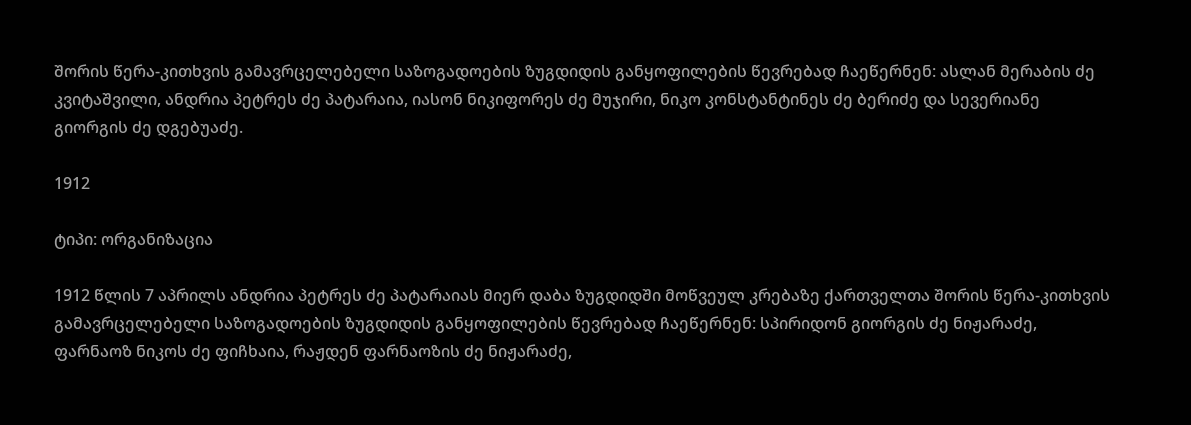შორის წერა-კითხვის გამავრცელებელი საზოგადოების ზუგდიდის განყოფილების წევრებად ჩაეწერნენ: ასლან მერაბის ძე კვიტაშვილი, ანდრია პეტრეს ძე პატარაია, იასონ ნიკიფორეს ძე მუჯირი, ნიკო კონსტანტინეს ძე ბერიძე და სევერიანე გიორგის ძე დგებუაძე.

1912

ტიპი: ორგანიზაცია

1912 წლის 7 აპრილს ანდრია პეტრეს ძე პატარაიას მიერ დაბა ზუგდიდში მოწვეულ კრებაზე ქართველთა შორის წერა-კითხვის გამავრცელებელი საზოგადოების ზუგდიდის განყოფილების წევრებად ჩაეწერნენ: სპირიდონ გიორგის ძე ნიჟარაძე, ფარნაოზ ნიკოს ძე ფიჩხაია, რაჟდენ ფარნაოზის ძე ნიჟარაძე,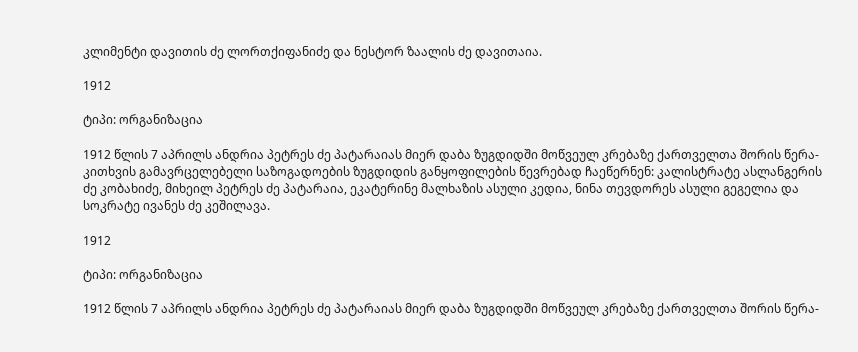კლიმენტი დავითის ძე ლორთქიფანიძე და ნესტორ ზაალის ძე დავითაია.

1912

ტიპი: ორგანიზაცია

1912 წლის 7 აპრილს ანდრია პეტრეს ძე პატარაიას მიერ დაბა ზუგდიდში მოწვეულ კრებაზე ქართველთა შორის წერა-კითხვის გამავრცელებელი საზოგადოების ზუგდიდის განყოფილების წევრებად ჩაეწერნენ: კალისტრატე ასლანგერის ძე კობახიძე, მიხეილ პეტრეს ძე პატარაია, ეკატერინე მალხაზის ასული კედია, ნინა თევდორეს ასული გეგელია და სოკრატე ივანეს ძე კეშილავა.

1912

ტიპი: ორგანიზაცია

1912 წლის 7 აპრილს ანდრია პეტრეს ძე პატარაიას მიერ დაბა ზუგდიდში მოწვეულ კრებაზე ქართველთა შორის წერა-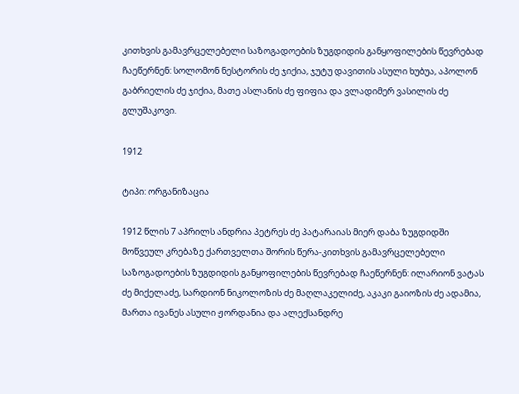კითხვის გამავრცელებელი საზოგადოების ზუგდიდის განყოფილების წევრებად ჩაეწერნენ: სოლომონ ნესტორის ძე ჯიქია, ჯუტუ დავითის ასული ხუბუა, აპოლონ გაბრიელის ძე ჯიქია, მათე ასლანის ძე ფიფია და ვლადიმერ ვასილის ძე გლუშაკოვი.

1912

ტიპი: ორგანიზაცია

1912 წლის 7 აპრილს ანდრია პეტრეს ძე პატარაიას მიერ დაბა ზუგდიდში მოწვეულ კრებაზე ქართველთა შორის წერა-კითხვის გამავრცელებელი საზოგადოების ზუგდიდის განყოფილების წევრებად ჩაეწერნენ: ილარიონ ვატას ძე მიქელაძე, სარდიონ ნიკოლოზის ძე მაღლაკელიძე, აკაკი გაიოზის ძე ადამია, მართა ივანეს ასული ჟორდანია და ალექსანდრე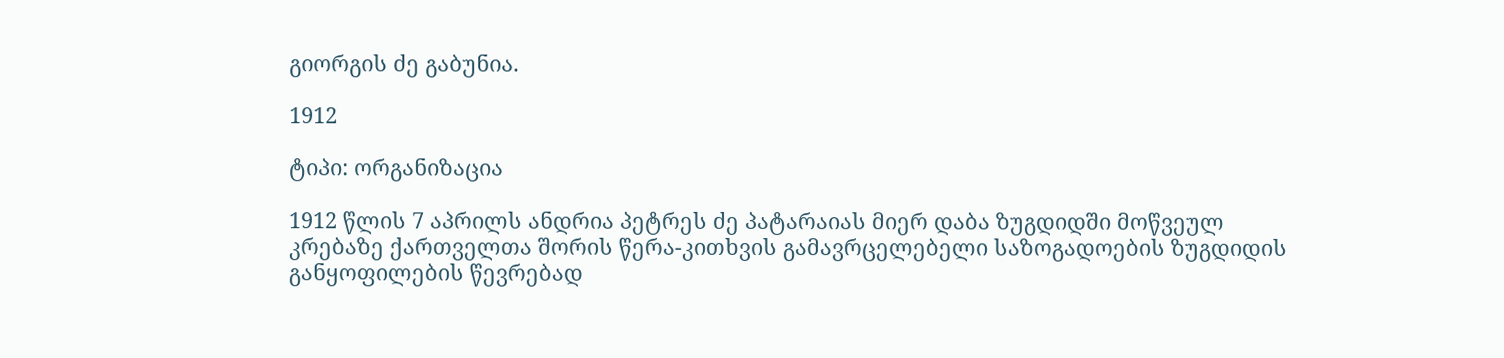გიორგის ძე გაბუნია.

1912

ტიპი: ორგანიზაცია

1912 წლის 7 აპრილს ანდრია პეტრეს ძე პატარაიას მიერ დაბა ზუგდიდში მოწვეულ კრებაზე ქართველთა შორის წერა-კითხვის გამავრცელებელი საზოგადოების ზუგდიდის განყოფილების წევრებად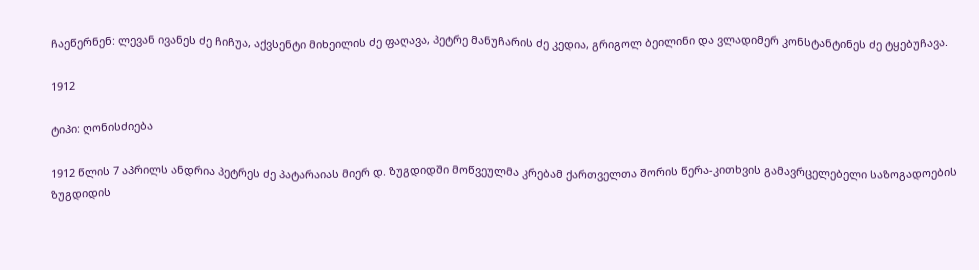ჩაეწერნენ: ლევან ივანეს ძე ჩიჩუა, აქვსენტი მიხეილის ძე ფაღავა, პეტრე მანუჩარის ძე კედია, გრიგოლ ბეილინი და ვლადიმერ კონსტანტინეს ძე ტყებუჩავა.

1912

ტიპი: ღონისძიება

1912 წლის 7 აპრილს ანდრია პეტრეს ძე პატარაიას მიერ დ. ზუგდიდში მოწვეულმა კრებამ ქართველთა შორის წერა-კითხვის გამავრცელებელი საზოგადოების ზუგდიდის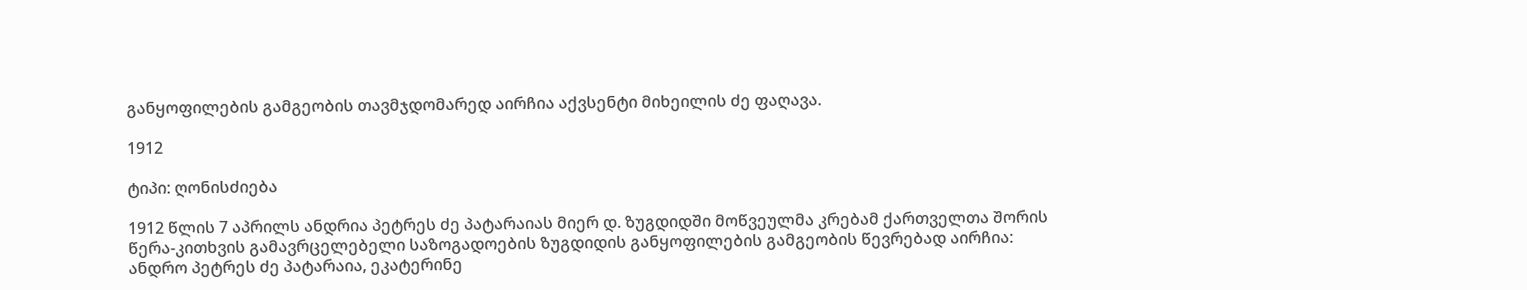განყოფილების გამგეობის თავმჯდომარედ აირჩია აქვსენტი მიხეილის ძე ფაღავა.

1912

ტიპი: ღონისძიება

1912 წლის 7 აპრილს ანდრია პეტრეს ძე პატარაიას მიერ დ. ზუგდიდში მოწვეულმა კრებამ ქართველთა შორის წერა-კითხვის გამავრცელებელი საზოგადოების ზუგდიდის განყოფილების გამგეობის წევრებად აირჩია: ანდრო პეტრეს ძე პატარაია, ეკატერინე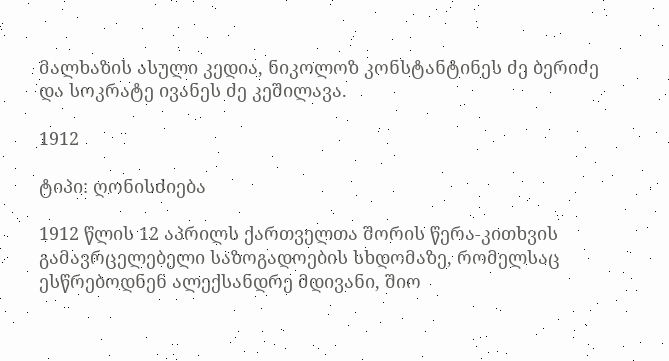მალხაზის ასული კედია, ნიკოლოზ კონსტანტინეს ძე ბერიძე და სოკრატე ივანეს ძე კეშილავა.

1912

ტიპი: ღონისძიება

1912 წლის 12 აპრილს ქართველთა შორის წერა-კითხვის გამავრცელებელი საზოგადოების სხდომაზე, რომელსაც ესწრებოდნენ ალექსანდრე მდივანი, შიო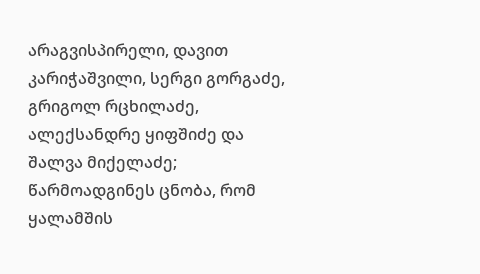არაგვისპირელი, დავით კარიჭაშვილი, სერგი გორგაძე, გრიგოლ რცხილაძე, ალექსანდრე ყიფშიძე და შალვა მიქელაძე; წარმოადგინეს ცნობა, რომ ყალამშის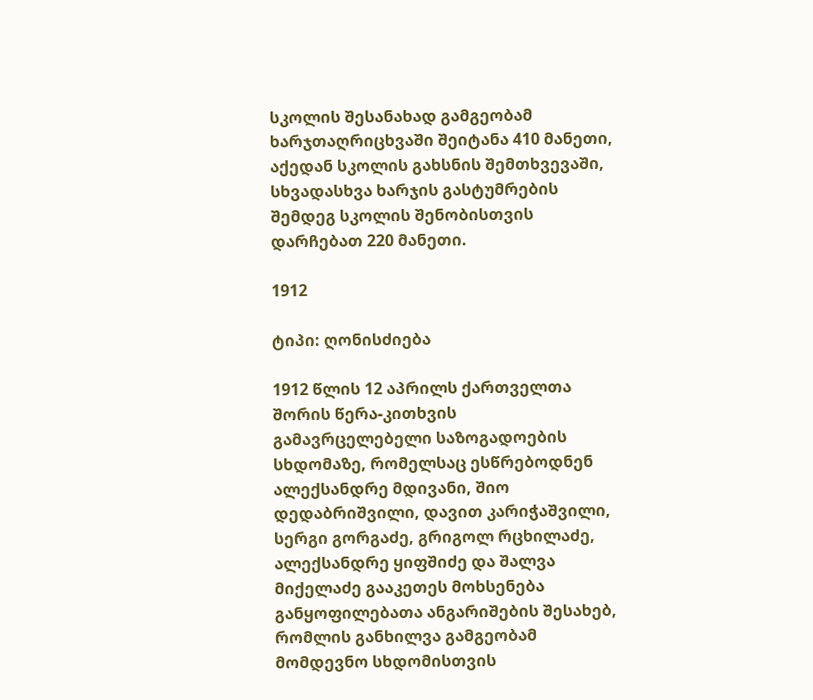სკოლის შესანახად გამგეობამ ხარჯთაღრიცხვაში შეიტანა 410 მანეთი, აქედან სკოლის გახსნის შემთხვევაში, სხვადასხვა ხარჯის გასტუმრების შემდეგ სკოლის შენობისთვის დარჩებათ 220 მანეთი.

1912

ტიპი: ღონისძიება

1912 წლის 12 აპრილს ქართველთა შორის წერა-კითხვის გამავრცელებელი საზოგადოების სხდომაზე, რომელსაც ესწრებოდნენ ალექსანდრე მდივანი, შიო დედაბრიშვილი, დავით კარიჭაშვილი, სერგი გორგაძე, გრიგოლ რცხილაძე, ალექსანდრე ყიფშიძე და შალვა მიქელაძე გააკეთეს მოხსენება განყოფილებათა ანგარიშების შესახებ, რომლის განხილვა გამგეობამ მომდევნო სხდომისთვის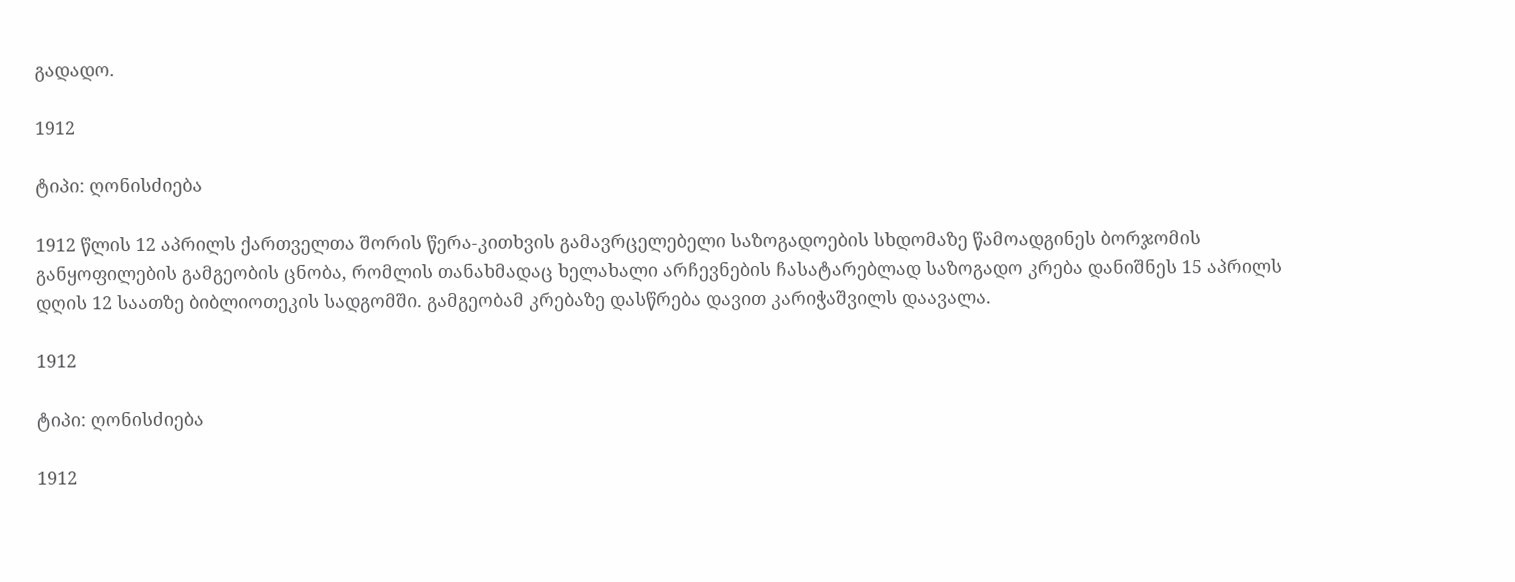გადადო.

1912

ტიპი: ღონისძიება

1912 წლის 12 აპრილს ქართველთა შორის წერა-კითხვის გამავრცელებელი საზოგადოების სხდომაზე წამოადგინეს ბორჯომის განყოფილების გამგეობის ცნობა, რომლის თანახმადაც ხელახალი არჩევნების ჩასატარებლად საზოგადო კრება დანიშნეს 15 აპრილს დღის 12 საათზე ბიბლიოთეკის სადგომში. გამგეობამ კრებაზე დასწრება დავით კარიჭაშვილს დაავალა.

1912

ტიპი: ღონისძიება

1912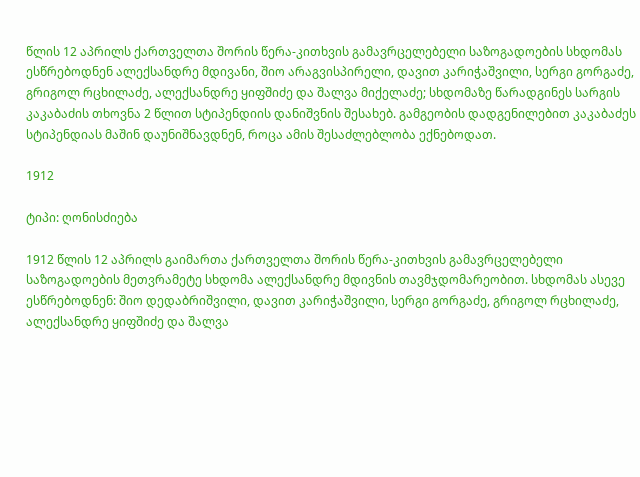წლის 12 აპრილს ქართველთა შორის წერა-კითხვის გამავრცელებელი საზოგადოების სხდომას ესწრებოდნენ ალექსანდრე მდივანი, შიო არაგვისპირელი, დავით კარიჭაშვილი, სერგი გორგაძე, გრიგოლ რცხილაძე, ალექსანდრე ყიფშიძე და შალვა მიქელაძე; სხდომაზე წარადგინეს სარგის კაკაბაძის თხოვნა 2 წლით სტიპენდიის დანიშვნის შესახებ. გამგეობის დადგენილებით კაკაბაძეს სტიპენდიას მაშინ დაუნიშნავდნენ, როცა ამის შესაძლებლობა ექნებოდათ.

1912

ტიპი: ღონისძიება

1912 წლის 12 აპრილს გაიმართა ქართველთა შორის წერა-კითხვის გამავრცელებელი საზოგადოების მეთვრამეტე სხდომა ალექსანდრე მდივნის თავმჯდომარეობით. სხდომას ასევე ესწრებოდნენ: შიო დედაბრიშვილი, დავით კარიჭაშვილი, სერგი გორგაძე, გრიგოლ რცხილაძე, ალექსანდრე ყიფშიძე და შალვა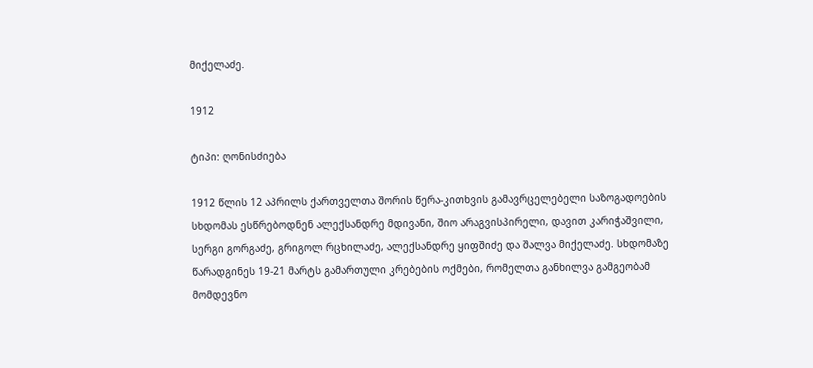მიქელაძე.

1912

ტიპი: ღონისძიება

1912 წლის 12 აპრილს ქართველთა შორის წერა-კითხვის გამავრცელებელი საზოგადოების სხდომას ესწრებოდნენ ალექსანდრე მდივანი, შიო არაგვისპირელი, დავით კარიჭაშვილი, სერგი გორგაძე, გრიგოლ რცხილაძე, ალექსანდრე ყიფშიძე და შალვა მიქელაძე. სხდომაზე წარადგინეს 19-21 მარტს გამართული კრებების ოქმები, რომელთა განხილვა გამგეობამ მომდევნო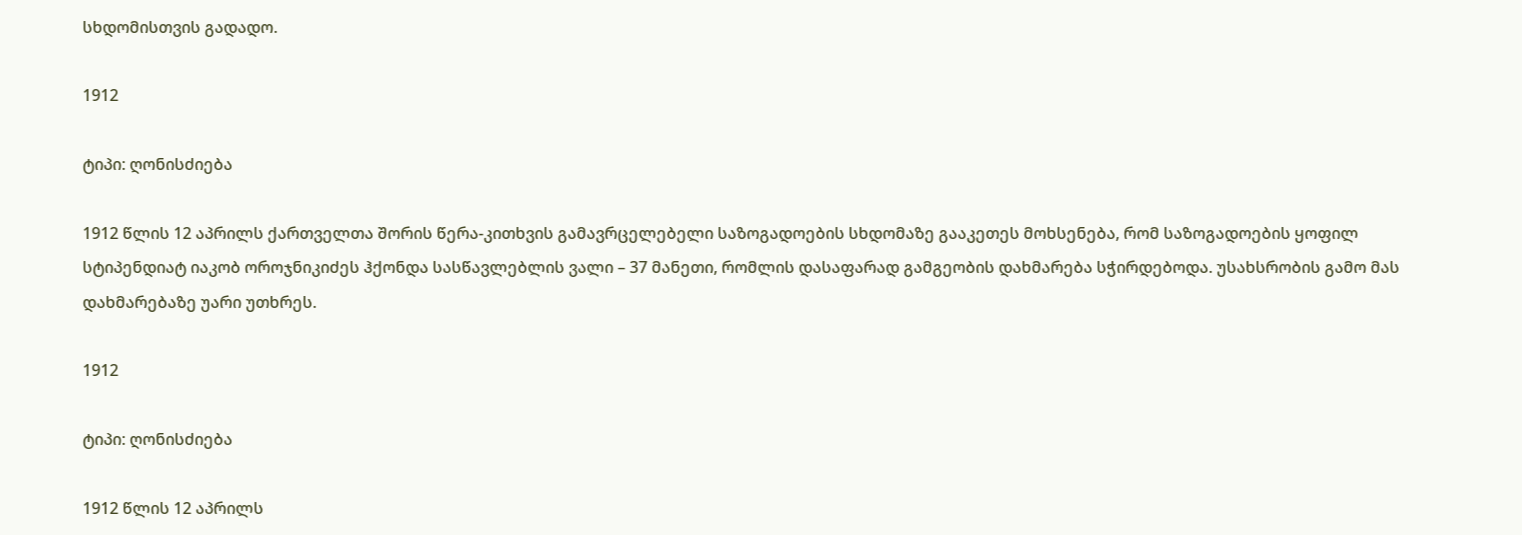სხდომისთვის გადადო.

1912

ტიპი: ღონისძიება

1912 წლის 12 აპრილს ქართველთა შორის წერა-კითხვის გამავრცელებელი საზოგადოების სხდომაზე გააკეთეს მოხსენება, რომ საზოგადოების ყოფილ სტიპენდიატ იაკობ ოროჯნიკიძეს ჰქონდა სასწავლებლის ვალი – 37 მანეთი, რომლის დასაფარად გამგეობის დახმარება სჭირდებოდა. უსახსრობის გამო მას დახმარებაზე უარი უთხრეს.

1912

ტიპი: ღონისძიება

1912 წლის 12 აპრილს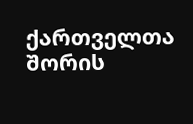ქართველთა შორის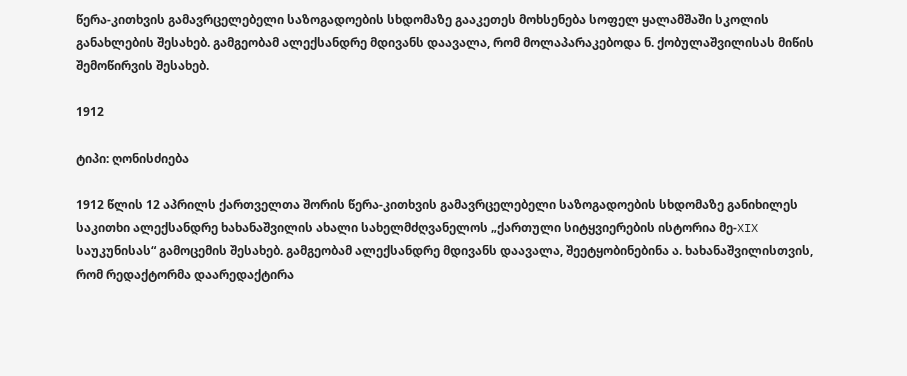წერა-კითხვის გამავრცელებელი საზოგადოების სხდომაზე გააკეთეს მოხსენება სოფელ ყალამშაში სკოლის განახლების შესახებ. გამგეობამ ალექსანდრე მდივანს დაავალა, რომ მოლაპარაკებოდა ნ. ქობულაშვილისას მიწის შემოწირვის შესახებ.

1912

ტიპი: ღონისძიება

1912 წლის 12 აპრილს ქართველთა შორის წერა-კითხვის გამავრცელებელი საზოგადოების სხდომაზე განიხილეს საკითხი ალექსანდრე ხახანაშვილის ახალი სახელმძღვანელოს „ქართული სიტყვიერების ისტორია მე-XIX საუკუნისას“ გამოცემის შესახებ. გამგეობამ ალექსანდრე მდივანს დაავალა, შეეტყობინებინა ა. ხახანაშვილისთვის, რომ რედაქტორმა დაარედაქტირა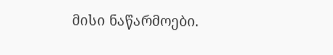მისი ნაწარმოები.